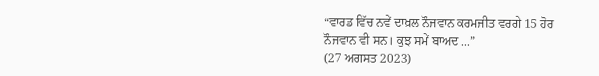“ਵਾਰਡ ਵਿੱਚ ਨਵੇਂ ਦਾਖ਼ਲ ਨੌਜਵਾਨ ਕਰਮਜੀਤ ਵਰਗੇ 15 ਹੋਰ ਨੌਜਵਾਨ ਵੀ ਸਨ। ਕੁਝ ਸਮੇਂ ਬਾਅਦ ...”
(27 ਅਗਸਤ 2023)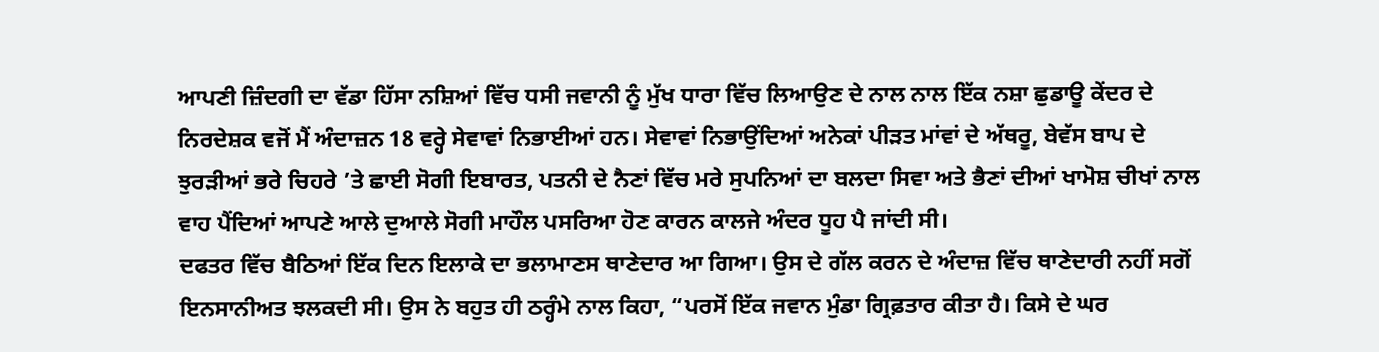ਆਪਣੀ ਜ਼ਿੰਦਗੀ ਦਾ ਵੱਡਾ ਹਿੱਸਾ ਨਸ਼ਿਆਂ ਵਿੱਚ ਧਸੀ ਜਵਾਨੀ ਨੂੰ ਮੁੱਖ ਧਾਰਾ ਵਿੱਚ ਲਿਆਉਣ ਦੇ ਨਾਲ ਨਾਲ ਇੱਕ ਨਸ਼ਾ ਛੁਡਾਊ ਕੇਂਦਰ ਦੇ ਨਿਰਦੇਸ਼ਕ ਵਜੋਂ ਮੈਂ ਅੰਦਾਜ਼ਨ 18 ਵਰ੍ਹੇ ਸੇਵਾਵਾਂ ਨਿਭਾਈਆਂ ਹਨ। ਸੇਵਾਵਾਂ ਨਿਭਾਉਂਦਿਆਂ ਅਨੇਕਾਂ ਪੀੜਤ ਮਾਂਵਾਂ ਦੇ ਅੱਥਰੂ, ਬੇਵੱਸ ਬਾਪ ਦੇ ਝੁਰੜੀਆਂ ਭਰੇ ਚਿਹਰੇ ’ਤੇ ਛਾਈ ਸੋਗੀ ਇਬਾਰਤ, ਪਤਨੀ ਦੇ ਨੈਣਾਂ ਵਿੱਚ ਮਰੇ ਸੁਪਨਿਆਂ ਦਾ ਬਲਦਾ ਸਿਵਾ ਅਤੇ ਭੈਣਾਂ ਦੀਆਂ ਖਾਮੋਸ਼ ਚੀਖਾਂ ਨਾਲ ਵਾਹ ਪੈਂਦਿਆਂ ਆਪਣੇ ਆਲੇ ਦੁਆਲੇ ਸੋਗੀ ਮਾਹੌਲ ਪਸਰਿਆ ਹੋਣ ਕਾਰਨ ਕਾਲਜੇ ਅੰਦਰ ਧੂਹ ਪੈ ਜਾਂਦੀ ਸੀ।
ਦਫਤਰ ਵਿੱਚ ਬੈਠਿਆਂ ਇੱਕ ਦਿਨ ਇਲਾਕੇ ਦਾ ਭਲਾਮਾਣਸ ਥਾਣੇਦਾਰ ਆ ਗਿਆ। ਉਸ ਦੇ ਗੱਲ ਕਰਨ ਦੇ ਅੰਦਾਜ਼ ਵਿੱਚ ਥਾਣੇਦਾਰੀ ਨਹੀਂ ਸਗੋਂ ਇਨਸਾਨੀਅਤ ਝਲਕਦੀ ਸੀ। ਉਸ ਨੇ ਬਹੁਤ ਹੀ ਠਰ੍ਹੰਮੇ ਨਾਲ ਕਿਹਾ, “ਪਰਸੋਂ ਇੱਕ ਜਵਾਨ ਮੁੰਡਾ ਗ੍ਰਿਫ਼ਤਾਰ ਕੀਤਾ ਹੈ। ਕਿਸੇ ਦੇ ਘਰ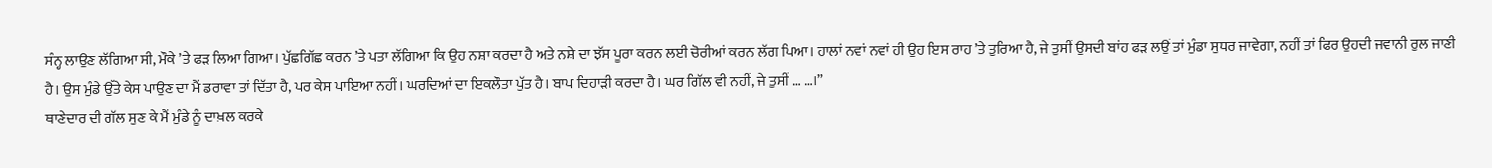ਸੰਨ੍ਹ ਲਾਉਣ ਲੱਗਿਆ ਸੀ, ਮੌਕੇ ’ਤੇ ਫੜ ਲਿਆ ਗਿਆ। ਪੁੱਛਗਿੱਛ ਕਰਨ ’ਤੇ ਪਤਾ ਲੱਗਿਆ ਕਿ ਉਹ ਨਸ਼ਾ ਕਰਦਾ ਹੈ ਅਤੇ ਨਸ਼ੇ ਦਾ ਝੱਸ ਪੂਰਾ ਕਰਨ ਲਈ ਚੋਰੀਆਂ ਕਰਨ ਲੱਗ ਪਿਆ। ਹਾਲਾਂ ਨਵਾਂ ਨਵਾਂ ਹੀ ਉਹ ਇਸ ਰਾਹ ’ਤੇ ਤੁਰਿਆ ਹੈ, ਜੇ ਤੁਸੀਂ ਉਸਦੀ ਬਾਂਹ ਫੜ ਲਉਂ ਤਾਂ ਮੁੰਡਾ ਸੁਧਰ ਜਾਵੇਗਾ, ਨਹੀਂ ਤਾਂ ਫਿਰ ਉਹਦੀ ਜਵਾਨੀ ਰੁਲ ਜਾਣੀ ਹੈ। ਉਸ ਮੁੰਡੇ ਉੱਤੇ ਕੇਸ ਪਾਉਣ ਦਾ ਮੈਂ ਡਰਾਵਾ ਤਾਂ ਦਿੱਤਾ ਹੈ, ਪਰ ਕੇਸ ਪਾਇਆ ਨਹੀਂ। ਘਰਦਿਆਂ ਦਾ ਇਕਲੌਤਾ ਪੁੱਤ ਹੈ। ਬਾਪ ਦਿਹਾੜੀ ਕਰਦਾ ਹੈ। ਘਰ ਗਿੱਲ ਵੀ ਨਹੀਂ, ਜੇ ਤੁਸੀਂ … …।”
ਥਾਣੇਦਾਰ ਦੀ ਗੱਲ ਸੁਣ ਕੇ ਮੈਂ ਮੁੰਡੇ ਨੂੰ ਦਾਖ਼ਲ ਕਰਕੇ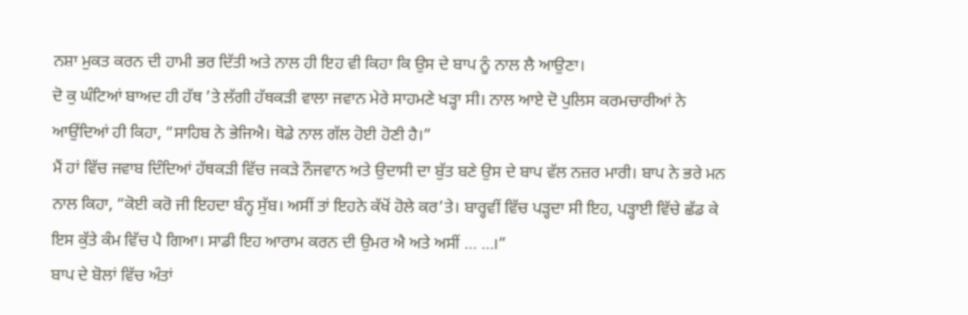ਨਸ਼ਾ ਮੁਕਤ ਕਰਨ ਦੀ ਹਾਮੀ ਭਰ ਦਿੱਤੀ ਅਤੇ ਨਾਲ ਹੀ ਇਹ ਵੀ ਕਿਹਾ ਕਿ ਉਸ ਦੇ ਬਾਪ ਨੂੰ ਨਾਲ ਲੈ ਆਉਣਾ।
ਦੋ ਕੁ ਘੰਟਿਆਂ ਬਾਅਦ ਹੀ ਹੱਥ ’ਤੇ ਲੱਗੀ ਹੱਥਕੜੀ ਵਾਲਾ ਜਵਾਨ ਮੇਰੇ ਸਾਹਮਣੇ ਖੜ੍ਹਾ ਸੀ। ਨਾਲ ਆਏ ਦੋ ਪੁਲਿਸ ਕਰਮਚਾਰੀਆਂ ਨੇ ਆਉਂਦਿਆਂ ਹੀ ਕਿਹਾ, “ਸਾਹਿਬ ਨੇ ਭੇਜਿਐ। ਥੋਡੇ ਨਾਲ ਗੱਲ ਹੋਈ ਹੋਣੀ ਹੈ।”
ਮੈਂ ਹਾਂ ਵਿੱਚ ਜਵਾਬ ਦਿੰਦਿਆਂ ਹੱਥਕੜੀ ਵਿੱਚ ਜਕੜੇ ਨੌਜਵਾਨ ਅਤੇ ਉਦਾਸੀ ਦਾ ਬੁੱਤ ਬਣੇ ਉਸ ਦੇ ਬਾਪ ਵੱਲ ਨਜ਼ਰ ਮਾਰੀ। ਬਾਪ ਨੇ ਭਰੇ ਮਨ ਨਾਲ ਕਿਹਾ, “ਕੋਈ ਕਰੋ ਜੀ ਇਹਦਾ ਬੰਨ੍ਹ ਸੁੱਬ। ਅਸੀਂ ਤਾਂ ਇਹਨੇ ਕੱਖੋਂ ਹੋਲੇ ਕਰ’ਤੇ। ਬਾਰ੍ਹਵੀਂ ਵਿੱਚ ਪੜ੍ਹਦਾ ਸੀ ਇਹ, ਪੜ੍ਹਾਈ ਵਿੱਚੇ ਛੱਡ ਕੇ ਇਸ ਕੁੱਤੇ ਕੰਮ ਵਿੱਚ ਪੈ ਗਿਆ। ਸਾਡੀ ਇਹ ਆਰਾਮ ਕਰਨ ਦੀ ਉਮਰ ਐ ਅਤੇ ਅਸੀਂ … …।”
ਬਾਪ ਦੇ ਬੋਲਾਂ ਵਿੱਚ ਅੰਤਾਂ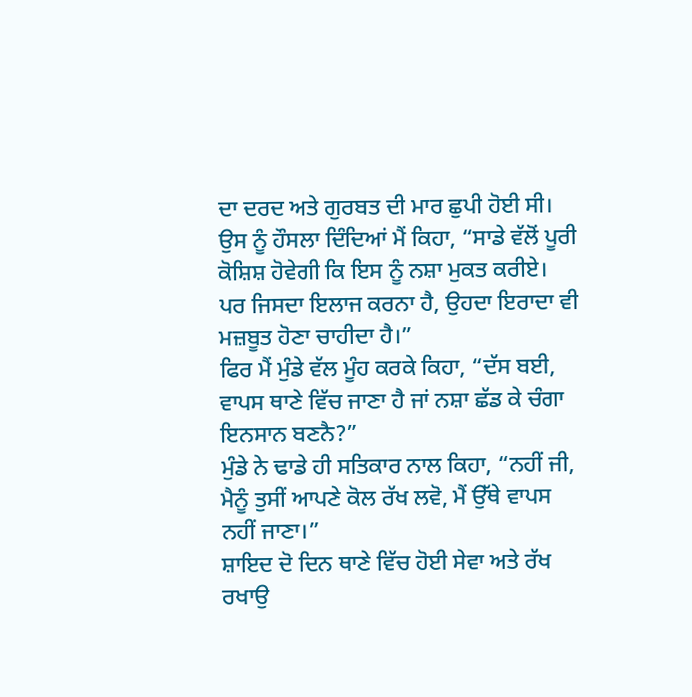ਦਾ ਦਰਦ ਅਤੇ ਗੁਰਬਤ ਦੀ ਮਾਰ ਛੁਪੀ ਹੋਈ ਸੀ। ਉਸ ਨੂੰ ਹੌਸਲਾ ਦਿੰਦਿਆਂ ਮੈਂ ਕਿਹਾ, “ਸਾਡੇ ਵੱਲੋਂ ਪੂਰੀ ਕੋਸ਼ਿਸ਼ ਹੋਵੇਗੀ ਕਿ ਇਸ ਨੂੰ ਨਸ਼ਾ ਮੁਕਤ ਕਰੀਏ। ਪਰ ਜਿਸਦਾ ਇਲਾਜ ਕਰਨਾ ਹੈ, ਉਹਦਾ ਇਰਾਦਾ ਵੀ ਮਜ਼ਬੂਤ ਹੋਣਾ ਚਾਹੀਦਾ ਹੈ।”
ਫਿਰ ਮੈਂ ਮੁੰਡੇ ਵੱਲ ਮੂੰਹ ਕਰਕੇ ਕਿਹਾ, “ਦੱਸ ਬਈ, ਵਾਪਸ ਥਾਣੇ ਵਿੱਚ ਜਾਣਾ ਹੈ ਜਾਂ ਨਸ਼ਾ ਛੱਡ ਕੇ ਚੰਗਾ ਇਨਸਾਨ ਬਣਨੈ?”
ਮੁੰਡੇ ਨੇ ਢਾਡੇ ਹੀ ਸਤਿਕਾਰ ਨਾਲ ਕਿਹਾ, “ਨਹੀਂ ਜੀ, ਮੈਨੂੰ ਤੁਸੀਂ ਆਪਣੇ ਕੋਲ ਰੱਖ ਲਵੋ, ਮੈਂ ਉੱਥੇ ਵਾਪਸ ਨਹੀਂ ਜਾਣਾ।”
ਸ਼ਾਇਦ ਦੋ ਦਿਨ ਥਾਣੇ ਵਿੱਚ ਹੋਈ ਸੇਵਾ ਅਤੇ ਰੱਖ ਰਖਾਉ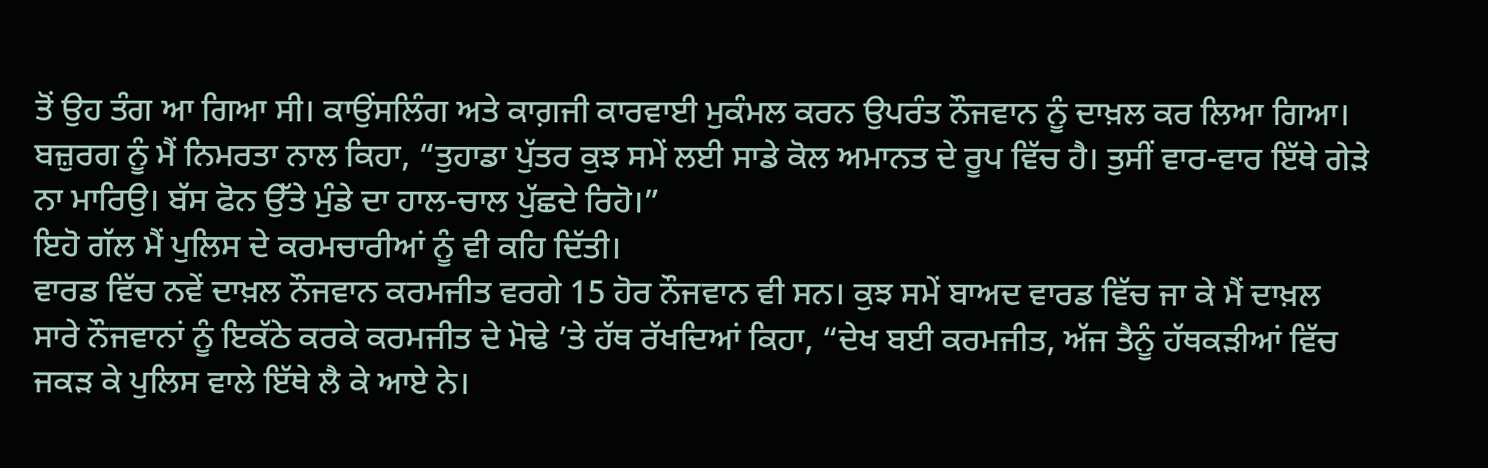ਤੋਂ ਉਹ ਤੰਗ ਆ ਗਿਆ ਸੀ। ਕਾਉਂਸਲਿੰਗ ਅਤੇ ਕਾਗ਼ਜੀ ਕਾਰਵਾਈ ਮੁਕੰਮਲ ਕਰਨ ਉਪਰੰਤ ਨੌਜਵਾਨ ਨੂੰ ਦਾਖ਼ਲ ਕਰ ਲਿਆ ਗਿਆ। ਬਜ਼ੁਰਗ ਨੂੰ ਮੈਂ ਨਿਮਰਤਾ ਨਾਲ ਕਿਹਾ, “ਤੁਹਾਡਾ ਪੁੱਤਰ ਕੁਝ ਸਮੇਂ ਲਈ ਸਾਡੇ ਕੋਲ ਅਮਾਨਤ ਦੇ ਰੂਪ ਵਿੱਚ ਹੈ। ਤੁਸੀਂ ਵਾਰ-ਵਾਰ ਇੱਥੇ ਗੇੜੇ ਨਾ ਮਾਰਿਉ। ਬੱਸ ਫੋਨ ਉੱਤੇ ਮੁੰਡੇ ਦਾ ਹਾਲ-ਚਾਲ ਪੁੱਛਦੇ ਰਿਹੋ।”
ਇਹੋ ਗੱਲ ਮੈਂ ਪੁਲਿਸ ਦੇ ਕਰਮਚਾਰੀਆਂ ਨੂੰ ਵੀ ਕਹਿ ਦਿੱਤੀ।
ਵਾਰਡ ਵਿੱਚ ਨਵੇਂ ਦਾਖ਼ਲ ਨੌਜਵਾਨ ਕਰਮਜੀਤ ਵਰਗੇ 15 ਹੋਰ ਨੌਜਵਾਨ ਵੀ ਸਨ। ਕੁਝ ਸਮੇਂ ਬਾਅਦ ਵਾਰਡ ਵਿੱਚ ਜਾ ਕੇ ਮੈਂ ਦਾਖ਼ਲ ਸਾਰੇ ਨੌਜਵਾਨਾਂ ਨੂੰ ਇਕੱਠੇ ਕਰਕੇ ਕਰਮਜੀਤ ਦੇ ਮੋਢੇ ’ਤੇ ਹੱਥ ਰੱਖਦਿਆਂ ਕਿਹਾ, “ਦੇਖ ਬਈ ਕਰਮਜੀਤ, ਅੱਜ ਤੈਨੂੰ ਹੱਥਕੜੀਆਂ ਵਿੱਚ ਜਕੜ ਕੇ ਪੁਲਿਸ ਵਾਲੇ ਇੱਥੇ ਲੈ ਕੇ ਆਏ ਨੇ।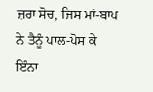ਜ਼ਰਾ ਸੋਚ, ਜਿਸ ਮਾਂ-ਬਾਪ ਨੇ ਤੈਨੂੰ ਪਾਲ-ਪੋਸ ਕੇ ਇੰਨਾ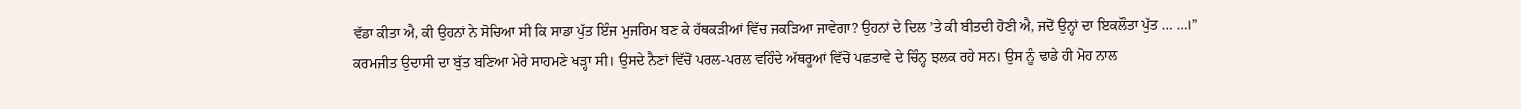ਵੱਡਾ ਕੀਤਾ ਐ, ਕੀ ਉਹਨਾਂ ਨੇ ਸੋਚਿਆ ਸੀ ਕਿ ਸਾਡਾ ਪੁੱਤ ਇੰਜ ਮੁਜਰਿਮ ਬਣ ਕੇ ਹੱਥਕੜੀਆਂ ਵਿੱਚ ਜਕੜਿਆ ਜਾਵੇਗਾ? ਉਹਨਾਂ ਦੇ ਦਿਲ ’ਤੇ ਕੀ ਬੀਤਦੀ ਹੋਣੀ ਐ, ਜਦੋਂ ਉਨ੍ਹਾਂ ਦਾ ਇਕਲੌਤਾ ਪੁੱਤ … …।”
ਕਰਮਜੀਤ ਉਦਾਸੀ ਦਾ ਬੁੱਤ ਬਣਿਆ ਮੇਰੇ ਸਾਹਮਣੇ ਖੜ੍ਹਾ ਸੀ। ਉਸਦੇ ਨੈਣਾਂ ਵਿੱਚੋਂ ਪਰਲ-ਪਰਲ ਵਹਿੰਦੇ ਅੱਥਰੂਆਂ ਵਿੱਚੋਂ ਪਛਤਾਵੇ ਦੇ ਚਿੰਨ੍ਹ ਝਲਕ ਰਹੇ ਸਨ। ਉਸ ਨੂੰ ਢਾਡੇ ਹੀ ਮੋਹ ਨਾਲ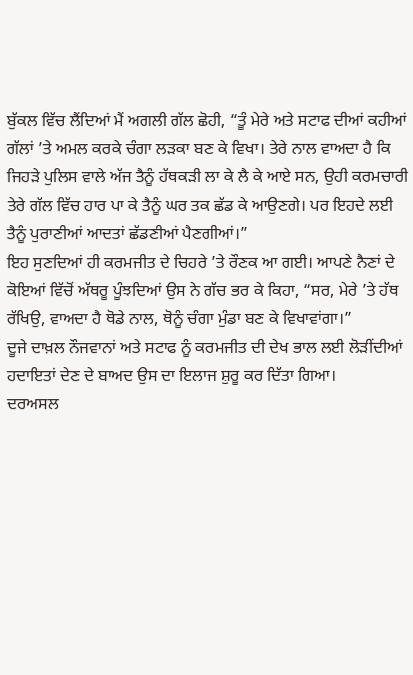ਬੁੱਕਲ ਵਿੱਚ ਲੈਂਦਿਆਂ ਮੈਂ ਅਗਲੀ ਗੱਲ ਛੋਹੀ, “ਤੂੰ ਮੇਰੇ ਅਤੇ ਸਟਾਫ ਦੀਆਂ ਕਹੀਆਂ ਗੱਲਾਂ ’ਤੇ ਅਮਲ ਕਰਕੇ ਚੰਗਾ ਲੜਕਾ ਬਣ ਕੇ ਵਿਖਾ। ਤੇਰੇ ਨਾਲ ਵਾਅਦਾ ਹੈ ਕਿ ਜਿਹੜੇ ਪੁਲਿਸ ਵਾਲੇ ਅੱਜ ਤੈਨੂੰ ਹੱਥਕੜੀ ਲਾ ਕੇ ਲੈ ਕੇ ਆਏ ਸਨ, ਉਹੀ ਕਰਮਚਾਰੀ ਤੇਰੇ ਗੱਲ ਵਿੱਚ ਹਾਰ ਪਾ ਕੇ ਤੈਨੂੰ ਘਰ ਤਕ ਛੱਡ ਕੇ ਆਉਣਗੇ। ਪਰ ਇਹਦੇ ਲਈ ਤੈਨੂੰ ਪੁਰਾਣੀਆਂ ਆਦਤਾਂ ਛੱਡਣੀਆਂ ਪੈਣਗੀਆਂ।”
ਇਹ ਸੁਣਦਿਆਂ ਹੀ ਕਰਮਜੀਤ ਦੇ ਚਿਹਰੇ ’ਤੇ ਰੌਣਕ ਆ ਗਈ। ਆਪਣੇ ਨੈਣਾਂ ਦੇ ਕੋਇਆਂ ਵਿੱਚੋਂ ਅੱਥਰੂ ਪੂੰਝਦਿਆਂ ਉਸ ਨੇ ਗੱਚ ਭਰ ਕੇ ਕਿਹਾ, “ਸਰ, ਮੇਰੇ ’ਤੇ ਹੱਥ ਰੱਖਿਉ, ਵਾਅਦਾ ਹੈ ਥੋਡੇ ਨਾਲ, ਥੋਨੂੰ ਚੰਗਾ ਮੁੰਡਾ ਬਣ ਕੇ ਵਿਖਾਵਾਂਗਾ।”
ਦੂਜੇ ਦਾਖ਼ਲ ਨੌਜਵਾਨਾਂ ਅਤੇ ਸਟਾਫ ਨੂੰ ਕਰਮਜੀਤ ਦੀ ਦੇਖ ਭਾਲ ਲਈ ਲੋੜੀਂਦੀਆਂ ਹਦਾਇਤਾਂ ਦੇਣ ਦੇ ਬਾਅਦ ਉਸ ਦਾ ਇਲਾਜ ਸ਼ੁਰੂ ਕਰ ਦਿੱਤਾ ਗਿਆ।
ਦਰਅਸਲ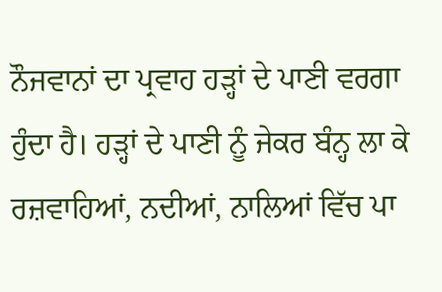ਨੌਜਵਾਨਾਂ ਦਾ ਪ੍ਰਵਾਹ ਹੜ੍ਹਾਂ ਦੇ ਪਾਣੀ ਵਰਗਾ ਹੁੰਦਾ ਹੈ। ਹੜ੍ਹਾਂ ਦੇ ਪਾਣੀ ਨੂੰ ਜੇਕਰ ਬੰਨ੍ਹ ਲਾ ਕੇ ਰਜ਼ਵਾਹਿਆਂ, ਨਦੀਆਂ, ਨਾਲਿਆਂ ਵਿੱਚ ਪਾ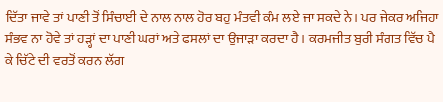ਦਿੱਤਾ ਜਾਵੇ ਤਾਂ ਪਾਣੀ ਤੋਂ ਸਿੰਚਾਈ ਦੇ ਨਾਲ ਨਾਲ ਹੋਰ ਬਹੁ ਮੰਤਵੀ ਕੰਮ ਲਏ ਜਾ ਸਕਦੇ ਨੇ। ਪਰ ਜੇਕਰ ਅਜਿਹਾ ਸੰਭਵ ਨਾ ਹੋਵੇ ਤਾਂ ਹੜ੍ਹਾਂ ਦਾ ਪਾਣੀ ਘਰਾਂ ਅਤੇ ਫਸਲਾਂ ਦਾ ਉਜਾੜਾ ਕਰਦਾ ਹੈ। ਕਰਮਜੀਤ ਬੁਰੀ ਸੰਗਤ ਵਿੱਚ ਪੈ ਕੇ ਚਿੱਟੇ ਦੀ ਵਰਤੋਂ ਕਰਨ ਲੱਗ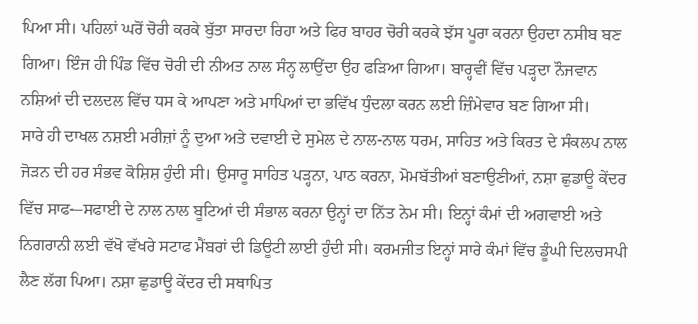ਪਿਆ ਸੀ। ਪਹਿਲਾਂ ਘਰੋਂ ਚੋਰੀ ਕਰਕੇ ਬੁੱਤਾ ਸਾਰਦਾ ਰਿਹਾ ਅਤੇ ਫਿਰ ਬਾਹਰ ਚੋਰੀ ਕਰਕੇ ਝੱਸ ਪੂਰਾ ਕਰਨਾ ਉਹਦਾ ਨਸੀਬ ਬਣ ਗਿਆ। ਇੰਜ ਹੀ ਪਿੰਡ ਵਿੱਚ ਚੋਰੀ ਦੀ ਨੀਅਤ ਨਾਲ ਸੰਨ੍ਹ ਲਾਉਂਦਾ ਉਹ ਫੜਿਆ ਗਿਆ। ਬਾਰ੍ਹਵੀਂ ਵਿੱਚ ਪੜ੍ਹਦਾ ਨੌਜਵਾਨ ਨਸ਼ਿਆਂ ਦੀ ਦਲਦਲ ਵਿੱਚ ਧਸ ਕੇ ਆਪਣਾ ਅਤੇ ਮਾਪਿਆਂ ਦਾ ਭਵਿੱਖ ਧੁੰਦਲਾ ਕਰਨ ਲਈ ਜ਼ਿੰਮੇਵਾਰ ਬਣ ਗਿਆ ਸੀ।
ਸਾਰੇ ਹੀ ਦਾਖਲ ਨਸ਼ਈ ਮਰੀਜ਼ਾਂ ਨੂੰ ਦੁਆ ਅਤੇ ਦਵਾਈ ਦੇ ਸੁਮੇਲ ਦੇ ਨਾਲ-ਨਾਲ ਧਰਮ, ਸਾਹਿਤ ਅਤੇ ਕਿਰਤ ਦੇ ਸੰਕਲਪ ਨਾਲ ਜੋੜਨ ਦੀ ਹਰ ਸੰਭਵ ਕੋਸ਼ਿਸ਼ ਹੁੰਦੀ ਸੀ। ਉਸਾਰੂ ਸਾਹਿਤ ਪੜ੍ਹਨਾ, ਪਾਠ ਕਰਨਾ, ਮੋਮਬੱਤੀਆਂ ਬਣਾਉਣੀਆਂ, ਨਸ਼ਾ ਛੁਡਾਊ ਕੇਂਦਰ ਵਿੱਚ ਸਾਫ-–ਸਫਾਈ ਦੇ ਨਾਲ ਨਾਲ ਬੂਟਿਆਂ ਦੀ ਸੰਭਾਲ ਕਰਨਾ ਉਨ੍ਹਾਂ ਦਾ ਨਿੱਤ ਨੇਮ ਸੀ। ਇਨ੍ਹਾਂ ਕੰਮਾਂ ਦੀ ਅਗਵਾਈ ਅਤੇ ਨਿਗਰਾਨੀ ਲਈ ਵੱਖੋ ਵੱਖਰੇ ਸਟਾਫ ਮੈਂਬਰਾਂ ਦੀ ਡਿਊਟੀ ਲਾਈ ਹੁੰਦੀ ਸੀ। ਕਰਮਜੀਤ ਇਨ੍ਹਾਂ ਸਾਰੇ ਕੰਮਾਂ ਵਿੱਚ ਡੂੰਘੀ ਦਿਲਚਸਪੀ ਲੈਣ ਲੱਗ ਪਿਆ। ਨਸ਼ਾ ਛੁਡਾਊ ਕੇਂਦਰ ਦੀ ਸਥਾਪਿਤ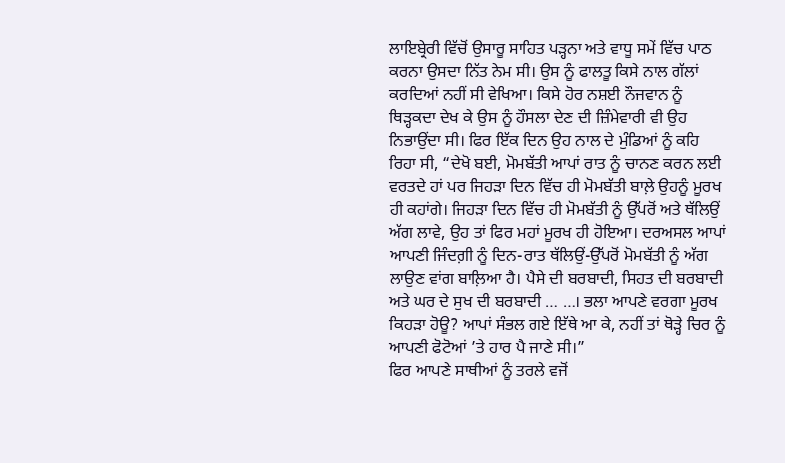ਲਾਇਬ੍ਰੇਰੀ ਵਿੱਚੋਂ ਉਸਾਰੂ ਸਾਹਿਤ ਪੜ੍ਹਨਾ ਅਤੇ ਵਾਧੂ ਸਮੇਂ ਵਿੱਚ ਪਾਠ ਕਰਨਾ ਉਸਦਾ ਨਿੱਤ ਨੇਮ ਸੀ। ਉਸ ਨੂੰ ਫਾਲਤੂ ਕਿਸੇ ਨਾਲ ਗੱਲਾਂ ਕਰਦਿਆਂ ਨਹੀਂ ਸੀ ਵੇਖਿਆ। ਕਿਸੇ ਹੋਰ ਨਸ਼ਈ ਨੌਜਵਾਨ ਨੂੰ ਥਿੜ੍ਹਕਦਾ ਦੇਖ ਕੇ ਉਸ ਨੂੰ ਹੌਸਲਾ ਦੇਣ ਦੀ ਜ਼ਿੰਮੇਵਾਰੀ ਵੀ ਉਹ ਨਿਭਾਉਂਦਾ ਸੀ। ਫਿਰ ਇੱਕ ਦਿਨ ਉਹ ਨਾਲ ਦੇ ਮੁੰਡਿਆਂ ਨੂੰ ਕਹਿ ਰਿਹਾ ਸੀ, “ਦੇਖੋ ਬਈ, ਮੋਮਬੱਤੀ ਆਪਾਂ ਰਾਤ ਨੂੰ ਚਾਨਣ ਕਰਨ ਲਈ ਵਰਤਦੇ ਹਾਂ ਪਰ ਜਿਹੜਾ ਦਿਨ ਵਿੱਚ ਹੀ ਮੋਮਬੱਤੀ ਬਾਲ਼ੇ ਉਹਨੂੰ ਮੂਰਖ ਹੀ ਕਹਾਂਗੇ। ਜਿਹੜਾ ਦਿਨ ਵਿੱਚ ਹੀ ਮੋਮਬੱਤੀ ਨੂੰ ਉੱਪਰੋਂ ਅਤੇ ਥੱਲਿਉਂ ਅੱਗ ਲਾਵੇ, ਉਹ ਤਾਂ ਫਿਰ ਮਹਾਂ ਮੂਰਖ ਹੀ ਹੋਇਆ। ਦਰਅਸਲ ਆਪਾਂ ਆਪਣੀ ਜਿੰਦਗ਼ੀ ਨੂੰ ਦਿਨ-ਰਾਤ ਥੱਲਿਉਂ-ਉੱਪਰੋਂ ਮੋਮਬੱਤੀ ਨੂੰ ਅੱਗ ਲਾਉਣ ਵਾਂਗ ਬਾਲ਼ਿਆ ਹੈ। ਪੈਸੇ ਦੀ ਬਰਬਾਦੀ, ਸਿਹਤ ਦੀ ਬਰਬਾਦੀ ਅਤੇ ਘਰ ਦੇ ਸੁਖ ਦੀ ਬਰਬਾਦੀ … …। ਭਲਾ ਆਪਣੇ ਵਰਗਾ ਮੂਰਖ ਕਿਹੜਾ ਹੋਊ? ਆਪਾਂ ਸੰਭਲ ਗਏ ਇੱਥੇ ਆ ਕੇ, ਨਹੀਂ ਤਾਂ ਥੋੜ੍ਹੇ ਚਿਰ ਨੂੰ ਆਪਣੀ ਫੋਟੋਆਂ ’ਤੇ ਹਾਰ ਪੈ ਜਾਣੇ ਸੀ।”
ਫਿਰ ਆਪਣੇ ਸਾਥੀਆਂ ਨੂੰ ਤਰਲੇ ਵਜੋਂ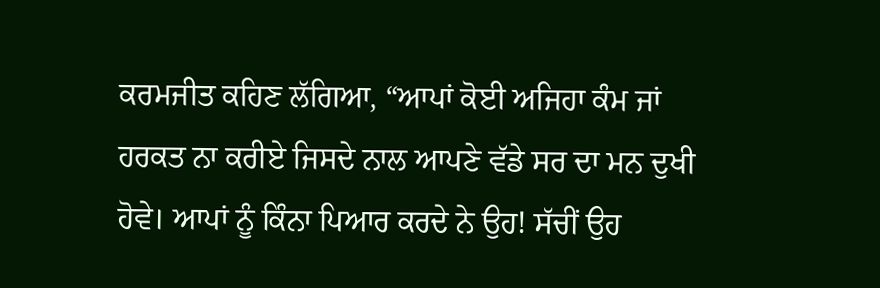ਕਰਮਜੀਤ ਕਹਿਣ ਲੱਗਿਆ, “ਆਪਾਂ ਕੋਈ ਅਜਿਹਾ ਕੰਮ ਜਾਂ ਹਰਕਤ ਨਾ ਕਰੀਏ ਜਿਸਦੇ ਨਾਲ ਆਪਣੇ ਵੱਡੇ ਸਰ ਦਾ ਮਨ ਦੁਖੀ ਹੋਵੇ। ਆਪਾਂ ਨੂੰ ਕਿੰਨਾ ਪਿਆਰ ਕਰਦੇ ਨੇ ਉਹ! ਸੱਚੀਂ ਉਹ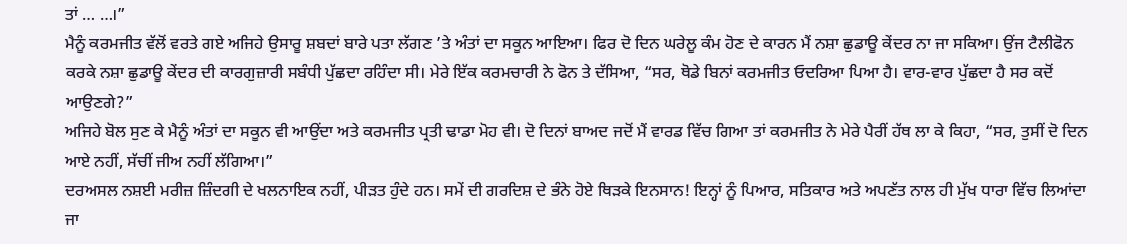ਤਾਂ … …।”
ਮੈਨੂੰ ਕਰਮਜੀਤ ਵੱਲੋਂ ਵਰਤੇ ਗਏ ਅਜਿਹੇ ਉਸਾਰੂ ਸ਼ਬਦਾਂ ਬਾਰੇ ਪਤਾ ਲੱਗਣ ’ਤੇ ਅੰਤਾਂ ਦਾ ਸਕੂਨ ਆਇਆ। ਫਿਰ ਦੋ ਦਿਨ ਘਰੇਲੂ ਕੰਮ ਹੋਣ ਦੇ ਕਾਰਨ ਮੈਂ ਨਸ਼ਾ ਛੁਡਾਊ ਕੇਂਦਰ ਨਾ ਜਾ ਸਕਿਆ। ਉਂਜ ਟੈਲੀਫੋਨ ਕਰਕੇ ਨਸ਼ਾ ਛੁਡਾਊ ਕੇਂਦਰ ਦੀ ਕਾਰਗੁਜ਼ਾਰੀ ਸਬੰਧੀ ਪੁੱਛਦਾ ਰਹਿੰਦਾ ਸੀ। ਮੇਰੇ ਇੱਕ ਕਰਮਚਾਰੀ ਨੇ ਫੋਨ ਤੇ ਦੱਸਿਆ, “ਸਰ, ਥੋਡੇ ਬਿਨਾਂ ਕਰਮਜੀਤ ਓਦਰਿਆ ਪਿਆ ਹੈ। ਵਾਰ-ਵਾਰ ਪੁੱਛਦਾ ਹੈ ਸਰ ਕਦੋਂ ਆਉਣਗੇ?”
ਅਜਿਹੇ ਬੋਲ ਸੁਣ ਕੇ ਮੈਨੂੰ ਅੰਤਾਂ ਦਾ ਸਕੂਨ ਵੀ ਆਉਂਦਾ ਅਤੇ ਕਰਮਜੀਤ ਪ੍ਰਤੀ ਢਾਡਾ ਮੋਹ ਵੀ। ਦੋ ਦਿਨਾਂ ਬਾਅਦ ਜਦੋਂ ਮੈਂ ਵਾਰਡ ਵਿੱਚ ਗਿਆ ਤਾਂ ਕਰਮਜੀਤ ਨੇ ਮੇਰੇ ਪੈਰੀਂ ਹੱਥ ਲਾ ਕੇ ਕਿਹਾ, “ਸਰ, ਤੁਸੀਂ ਦੋ ਦਿਨ ਆਏ ਨਹੀਂ, ਸੱਚੀਂ ਜੀਅ ਨਹੀਂ ਲੱਗਿਆ।”
ਦਰਅਸਲ ਨਸ਼ਈ ਮਰੀਜ਼ ਜ਼ਿੰਦਗੀ ਦੇ ਖਲਨਾਇਕ ਨਹੀਂ, ਪੀੜਤ ਹੁੰਦੇ ਹਨ। ਸਮੇਂ ਦੀ ਗਰਦਿਸ਼ ਦੇ ਭੰਨੇ ਹੋਏ ਥਿੜਕੇ ਇਨਸਾਨ! ਇਨ੍ਹਾਂ ਨੂੰ ਪਿਆਰ, ਸਤਿਕਾਰ ਅਤੇ ਅਪਣੱਤ ਨਾਲ ਹੀ ਮੁੱਖ ਧਾਰਾ ਵਿੱਚ ਲਿਆਂਦਾ ਜਾ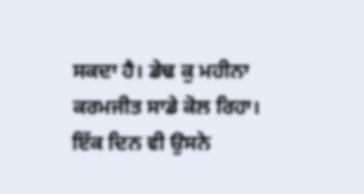ਸਕਦਾ ਹੈ। ਡੇਢ ਕੁ ਮਹੀਨਾ ਕਰਮਜੀਤ ਸਾਡੇ ਕੋਲ ਰਿਹਾ। ਇੱਕ ਦਿਨ ਵੀ ਉਸਨੇ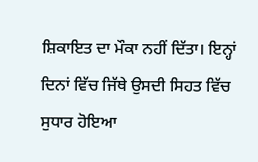ਸ਼ਿਕਾਇਤ ਦਾ ਮੌਕਾ ਨਹੀਂ ਦਿੱਤਾ। ਇਨ੍ਹਾਂ ਦਿਨਾਂ ਵਿੱਚ ਜਿੱਥੇ ਉਸਦੀ ਸਿਹਤ ਵਿੱਚ ਸੁਧਾਰ ਹੋਇਆ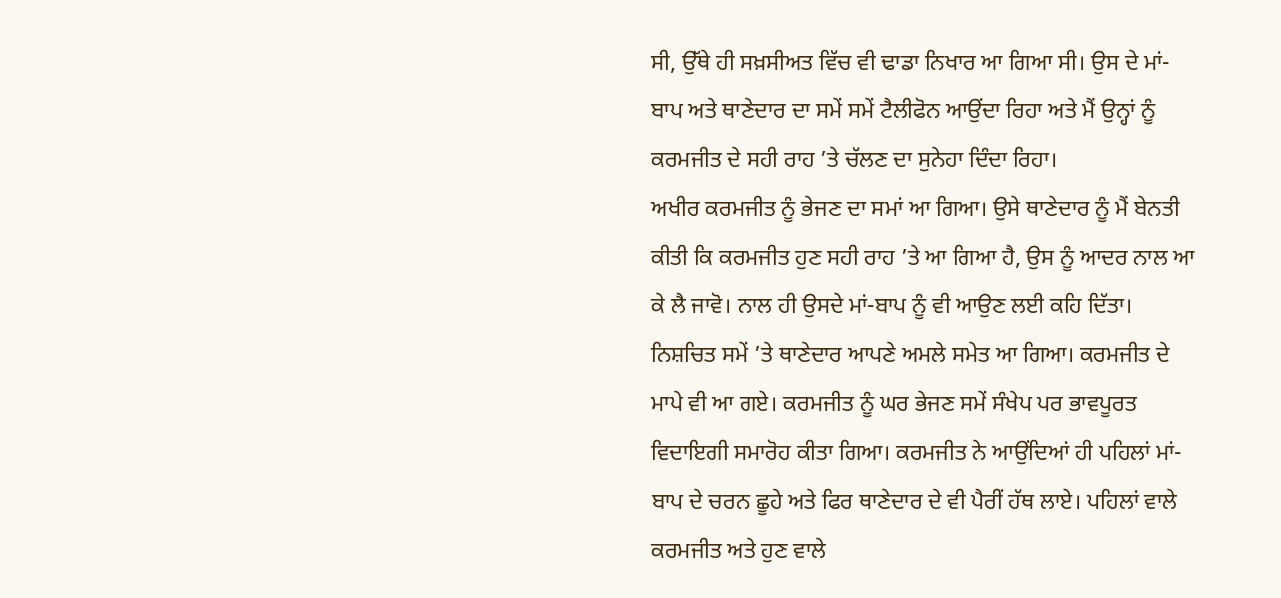ਸੀ, ਉੱਥੇ ਹੀ ਸਖ਼ਸੀਅਤ ਵਿੱਚ ਵੀ ਢਾਡਾ ਨਿਖਾਰ ਆ ਗਿਆ ਸੀ। ਉਸ ਦੇ ਮਾਂ-ਬਾਪ ਅਤੇ ਥਾਣੇਦਾਰ ਦਾ ਸਮੇਂ ਸਮੇਂ ਟੈਲੀਫੋਨ ਆਉਂਦਾ ਰਿਹਾ ਅਤੇ ਮੈਂ ਉਨ੍ਹਾਂ ਨੂੰ ਕਰਮਜੀਤ ਦੇ ਸਹੀ ਰਾਹ ’ਤੇ ਚੱਲਣ ਦਾ ਸੁਨੇਹਾ ਦਿੰਦਾ ਰਿਹਾ।
ਅਖੀਰ ਕਰਮਜੀਤ ਨੂੰ ਭੇਜਣ ਦਾ ਸਮਾਂ ਆ ਗਿਆ। ਉਸੇ ਥਾਣੇਦਾਰ ਨੂੰ ਮੈਂ ਬੇਨਤੀ ਕੀਤੀ ਕਿ ਕਰਮਜੀਤ ਹੁਣ ਸਹੀ ਰਾਹ ’ਤੇ ਆ ਗਿਆ ਹੈ, ਉਸ ਨੂੰ ਆਦਰ ਨਾਲ ਆ ਕੇ ਲੈ ਜਾਵੋ। ਨਾਲ ਹੀ ਉਸਦੇ ਮਾਂ-ਬਾਪ ਨੂੰ ਵੀ ਆਉਣ ਲਈ ਕਹਿ ਦਿੱਤਾ। ਨਿਸ਼ਚਿਤ ਸਮੇਂ ’ਤੇ ਥਾਣੇਦਾਰ ਆਪਣੇ ਅਮਲੇ ਸਮੇਤ ਆ ਗਿਆ। ਕਰਮਜੀਤ ਦੇ ਮਾਪੇ ਵੀ ਆ ਗਏ। ਕਰਮਜੀਤ ਨੂੰ ਘਰ ਭੇਜਣ ਸਮੇਂ ਸੰਖੇਪ ਪਰ ਭਾਵਪੂਰਤ ਵਿਦਾਇਗੀ ਸਮਾਰੋਹ ਕੀਤਾ ਗਿਆ। ਕਰਮਜੀਤ ਨੇ ਆਉਂਦਿਆਂ ਹੀ ਪਹਿਲਾਂ ਮਾਂ-ਬਾਪ ਦੇ ਚਰਨ ਛੂਹੇ ਅਤੇ ਫਿਰ ਥਾਣੇਦਾਰ ਦੇ ਵੀ ਪੈਰੀਂ ਹੱਥ ਲਾਏ। ਪਹਿਲਾਂ ਵਾਲੇ ਕਰਮਜੀਤ ਅਤੇ ਹੁਣ ਵਾਲੇ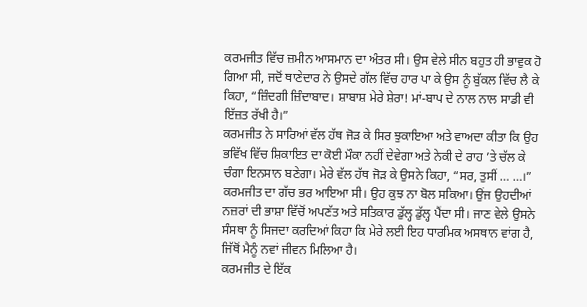ਕਰਮਜੀਤ ਵਿੱਚ ਜ਼ਮੀਨ ਆਸਮਾਨ ਦਾ ਅੰਤਰ ਸੀ। ਉਸ ਵੇਲੇ ਸੀਨ ਬਹੁਤ ਹੀ ਭਾਵੁਕ ਹੋ ਗਿਆ ਸੀ, ਜਦੋਂ ਥਾਣੇਦਾਰ ਨੇ ਉਸਦੇ ਗੱਲ ਵਿੱਚ ਹਾਰ ਪਾ ਕੇ ਉਸ ਨੂੰ ਬੁੱਕਲ ਵਿੱਚ ਲੈ ਕੇ ਕਿਹਾ, “ਜ਼ਿੰਦਗੀ ਜ਼ਿੰਦਾਬਾਦ। ਸ਼ਾਬਾਸ਼ ਮੇਰੇ ਸ਼ੇਰਾ! ਮਾਂ-ਬਾਪ ਦੇ ਨਾਲ ਨਾਲ ਸਾਡੀ ਵੀ ਇੱਜ਼ਤ ਰੱਖੀ ਹੈ।”
ਕਰਮਜੀਤ ਨੇ ਸਾਰਿਆਂ ਵੱਲ ਹੱਥ ਜੋੜ ਕੇ ਸਿਰ ਝੁਕਾਇਆ ਅਤੇ ਵਾਅਦਾ ਕੀਤਾ ਕਿ ਉਹ ਭਵਿੱਖ ਵਿੱਚ ਸ਼ਿਕਾਇਤ ਦਾ ਕੋਈ ਮੌਕਾ ਨਹੀਂ ਦੇਵੇਗਾ ਅਤੇ ਨੇਕੀ ਦੇ ਰਾਹ ’ਤੇ ਚੱਲ ਕੇ ਚੰਗਾ ਇਨਸਾਨ ਬਣੇਗਾ। ਮੇਰੇ ਵੱਲ ਹੱਥ ਜੋੜ ਕੇ ਉਸਨੇ ਕਿਹਾ, “ਸਰ, ਤੁਸੀਂ … …।”
ਕਰਮਜੀਤ ਦਾ ਗੱਚ ਭਰ ਆਇਆ ਸੀ। ਉਹ ਕੁਝ ਨਾ ਬੋਲ ਸਕਿਆ। ਉਂਜ ਉਹਦੀਆਂ ਨਜ਼ਰਾਂ ਦੀ ਭਾਸ਼ਾ ਵਿੱਚੋਂ ਅਪਣੱਤ ਅਤੇ ਸਤਿਕਾਰ ਡੁੱਲ੍ਹ ਡੁੱਲ੍ਹ ਪੈਂਦਾ ਸੀ। ਜਾਣ ਵੇਲੇ ਉਸਨੇ ਸੰਸਥਾ ਨੂੰ ਸਿਜਦਾ ਕਰਦਿਆਂ ਕਿਹਾ ਕਿ ਮੇਰੇ ਲਈ ਇਹ ਧਾਰਮਿਕ ਅਸਥਾਨ ਵਾਂਗ ਹੈ, ਜਿੱਥੋਂ ਮੈਨੂੰ ਨਵਾਂ ਜੀਵਨ ਮਿਲਿਆ ਹੈ।
ਕਰਮਜੀਤ ਦੇ ਇੱਕ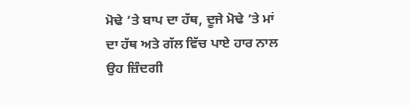ਮੋਢੇ ’ਤੇ ਬਾਪ ਦਾ ਹੱਥ, ਦੂਜੇ ਮੋਢੇ ’ਤੇ ਮਾਂ ਦਾ ਹੱਥ ਅਤੇ ਗੱਲ ਵਿੱਚ ਪਾਏ ਹਾਰ ਨਾਲ ਉਹ ਜ਼ਿੰਦਗੀ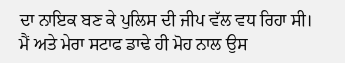ਦਾ ਨਾਇਕ ਬਣ ਕੇ ਪੁਲਿਸ ਦੀ ਜੀਪ ਵੱਲ ਵਧ ਰਿਹਾ ਸੀ। ਮੈਂ ਅਤੇ ਮੇਰਾ ਸਟਾਫ ਡਾਢੇ ਹੀ ਮੋਹ ਨਾਲ ਉਸ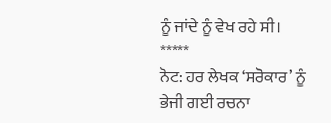ਨੂੰ ਜਾਂਦੇ ਨੂੰ ਵੇਖ ਰਹੇ ਸੀ।
*****
ਨੋਟ: ਹਰ ਲੇਖਕ ‘ਸਰੋਕਾਰ’ ਨੂੰ ਭੇਜੀ ਗਈ ਰਚਨਾ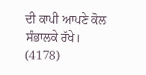ਦੀ ਕਾਪੀ ਆਪਣੇ ਕੋਲ ਸੰਭਾਲਕੇ ਰੱਖੇ।
(4178)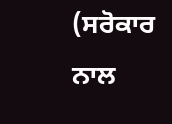(ਸਰੋਕਾਰ ਨਾਲ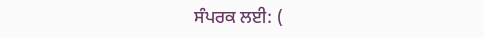ਸੰਪਰਕ ਲਈ: (